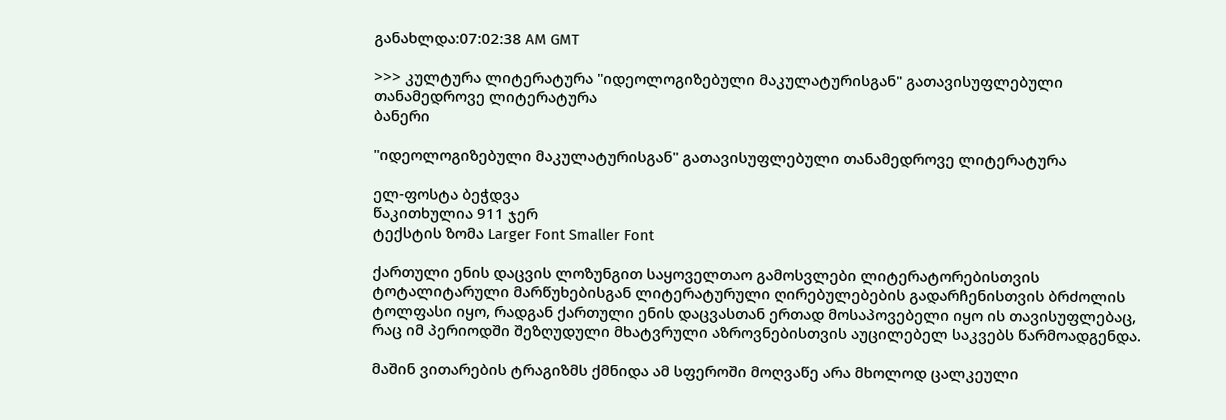განახლდა:07:02:38 AM GMT

>>> კულტურა ლიტერატურა "იდეოლოგიზებული მაკულატურისგან" გათავისუფლებული თანამედროვე ლიტერატურა
ბანერი

"იდეოლოგიზებული მაკულატურისგან" გათავისუფლებული თანამედროვე ლიტერატურა

ელ-ფოსტა ბეჭდვა
წაკითხულია 911 ჯერ
ტექსტის ზომა Larger Font Smaller Font

ქართული ენის დაცვის ლოზუნგით საყოველთაო გამოსვლები ლიტერატორებისთვის ტოტალიტარული მარწუხებისგან ლიტერატურული ღირებულებების გადარჩენისთვის ბრძოლის ტოლფასი იყო, რადგან ქართული ენის დაცვასთან ერთად მოსაპოვებელი იყო ის თავისუფლებაც, რაც იმ პერიოდში შეზღუდული მხატვრული აზროვნებისთვის აუცილებელ საკვებს წარმოადგენდა.

მაშინ ვითარების ტრაგიზმს ქმნიდა ამ სფეროში მოღვაწე არა მხოლოდ ცალკეული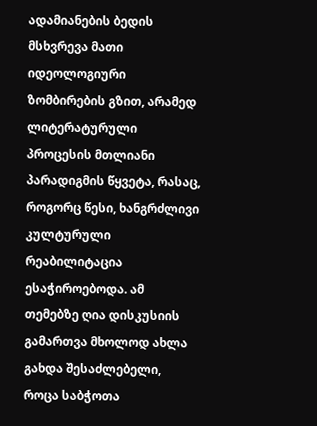ადამიანების ბედის მსხვრევა მათი იდეოლოგიური ზომბირების გზით, არამედ ლიტერატურული პროცესის მთლიანი პარადიგმის წყვეტა, რასაც, როგორც წესი, ხანგრძლივი კულტურული რეაბილიტაცია ესაჭიროებოდა. ამ თემებზე ღია დისკუსიის გამართვა მხოლოდ ახლა გახდა შესაძლებელი, როცა საბჭოთა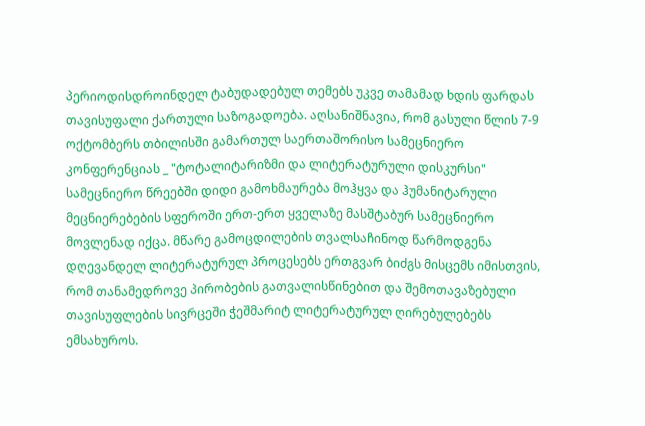პერიოდისდროინდელ ტაბუდადებულ თემებს უკვე თამამად ხდის ფარდას თავისუფალი ქართული საზოგადოება. აღსანიშნავია, რომ გასული წლის 7-9 ოქტომბერს თბილისში გამართულ საერთაშორისო სამეცნიერო კონფერენციას _ "ტოტალიტარიზმი და ლიტერატურული დისკურსი" სამეცნიერო წრეებში დიდი გამოხმაურება მოჰყვა და ჰუმანიტარული მეცნიერებების სფეროში ერთ-ერთ ყველაზე მასშტაბურ სამეცნიერო მოვლენად იქცა. მწარე გამოცდილების თვალსაჩინოდ წარმოდგენა დღევანდელ ლიტერატურულ პროცესებს ერთგვარ ბიძგს მისცემს იმისთვის, რომ თანამედროვე პირობების გათვალისწინებით და შემოთავაზებული თავისუფლების სივრცეში ჭეშმარიტ ლიტერატურულ ღირებულებებს ემსახუროს.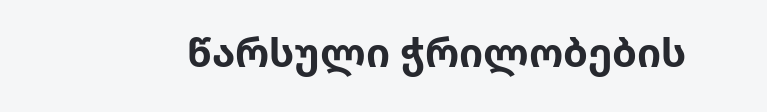წარსული ჭრილობების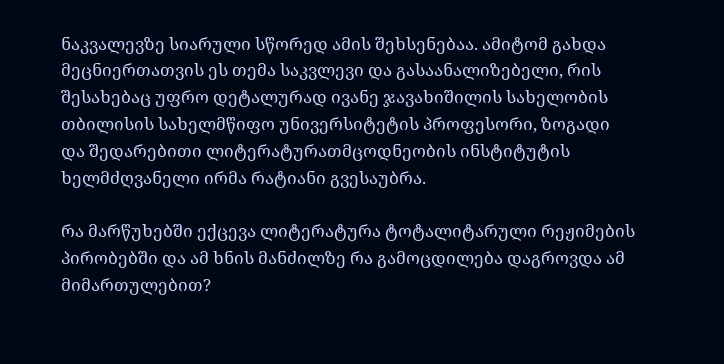ნაკვალევზე სიარული სწორედ ამის შეხსენებაა. ამიტომ გახდა მეცნიერთათვის ეს თემა საკვლევი და გასაანალიზებელი, რის შესახებაც უფრო დეტალურად ივანე ჯავახიშილის სახელობის თბილისის სახელმწიფო უნივერსიტეტის პროფესორი, ზოგადი და შედარებითი ლიტერატურათმცოდნეობის ინსტიტუტის ხელმძღვანელი ირმა რატიანი გვესაუბრა.

რა მარწუხებში ექცევა ლიტერატურა ტოტალიტარული რეჟიმების პირობებში და ამ ხნის მანძილზე რა გამოცდილება დაგროვდა ამ მიმართულებით?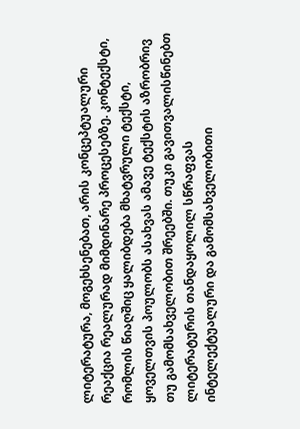ლიტერატურა, მოგეხსენებათ, არის კონცეპტუალური რეაქცია რეალურად მიმდინარე პროცესებზე. კონტექსტი, რომლის წიაღშიც ყალიბდება მხატვრული ტექსტი, ყოველთვის პოულობს ასახვას ამავე ტექსტის აზრობრივ თუ გამომსახველობით შრეებში. თუკი გავითვალისწინებთ ლიტერატურის თანდაყოლილ სწრაფვას ინტელექტუალური და გამომსახველობითი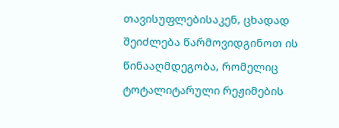თავისუფლებისაკენ, ცხადად შეიძლება წარმოვიდგინოთ ის წინააღმდეგობა, რომელიც ტოტალიტარული რეჟიმების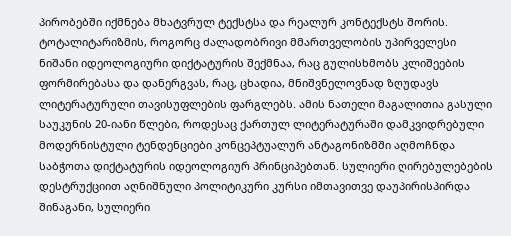პირობებში იქმნება მხატვრულ ტექსტსა და რეალურ კონტექსტს შორის. ტოტალიტარიზმის, როგორც ძალადობრივი მმართველობის უპირველესი ნიშანი იდეოლოგიური დიქტატურის შექმნაა, რაც გულისხმობს კლიშეების ფორმირებასა და დანერგვას, რაც, ცხადია, მნიშვნელოვნად ზღუდავს ლიტერატურული თავისუფლების ფარგლებს. ამის ნათელი მაგალითია გასული საუკუნის 20-იანი წლები, როდესაც ქართულ ლიტერატურაში დამკვიდრებული მოდერნისტული ტენდენციები კონცეპტუალურ ანტაგონიზმში აღმოჩნდა საბჭოთა დიქტატურის იდეოლოგიურ პრინციპებთან. სულიერი ღირებულებების დესტრუქციით აღნიშნული პოლიტიკური კურსი იმთავითვე დაუპირისპირდა შინაგანი, სულიერი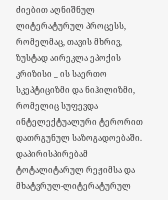ძიებით აღნიშნულ ლიტერატურულ პროცესს, რომელმაც, თავის მხრივ, ზუსტად აირეკლა ეპოქის კრიზისი _ ის საერთო სკეპტიციზმი და ნიჰილიზმი, რომელიც სუფევდა ინტელექტუალური ტერორით დათრგუნულ საზოგადოებაში. დაპირისპირებამ ტოტალიტარულ რეჟიმსა და მხატვრულ-ლიტერატურულ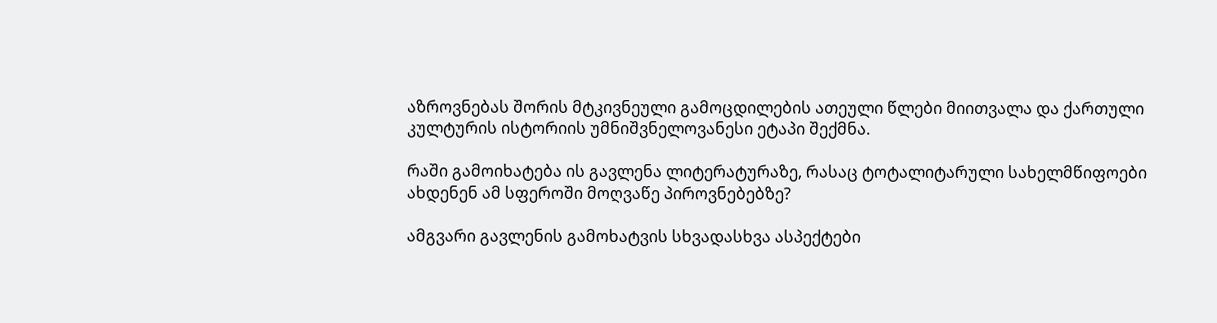აზროვნებას შორის მტკივნეული გამოცდილების ათეული წლები მიითვალა და ქართული კულტურის ისტორიის უმნიშვნელოვანესი ეტაპი შექმნა.

რაში გამოიხატება ის გავლენა ლიტერატურაზე, რასაც ტოტალიტარული სახელმწიფოები ახდენენ ამ სფეროში მოღვაწე პიროვნებებზე?

ამგვარი გავლენის გამოხატვის სხვადასხვა ასპექტები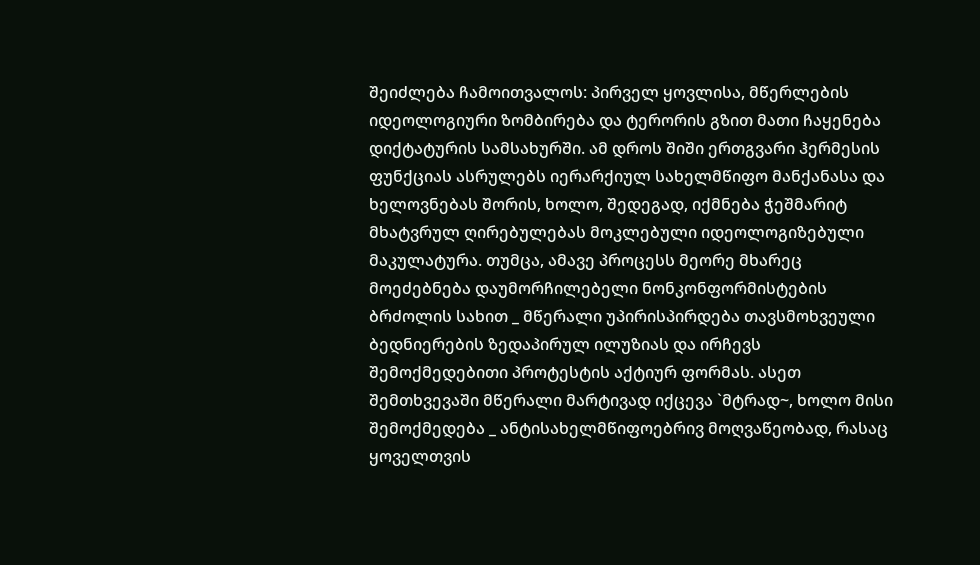შეიძლება ჩამოითვალოს: პირველ ყოვლისა, მწერლების იდეოლოგიური ზომბირება და ტერორის გზით მათი ჩაყენება დიქტატურის სამსახურში. ამ დროს შიში ერთგვარი ჰერმესის ფუნქციას ასრულებს იერარქიულ სახელმწიფო მანქანასა და ხელოვნებას შორის, ხოლო, შედეგად, იქმნება ჭეშმარიტ მხატვრულ ღირებულებას მოკლებული იდეოლოგიზებული მაკულატურა. თუმცა, ამავე პროცესს მეორე მხარეც მოეძებნება დაუმორჩილებელი ნონკონფორმისტების ბრძოლის სახით _ მწერალი უპირისპირდება თავსმოხვეული ბედნიერების ზედაპირულ ილუზიას და ირჩევს შემოქმედებითი პროტესტის აქტიურ ფორმას. ასეთ შემთხვევაში მწერალი მარტივად იქცევა `მტრად~, ხოლო მისი შემოქმედება _ ანტისახელმწიფოებრივ მოღვაწეობად, რასაც ყოველთვის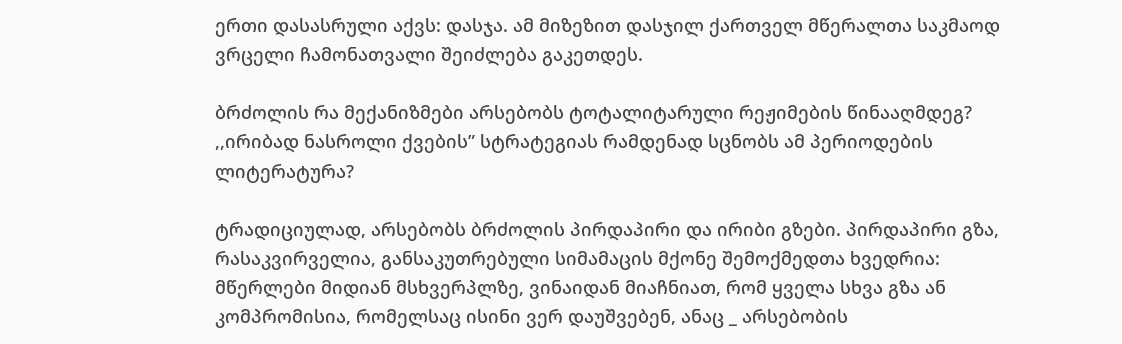ერთი დასასრული აქვს: დასჯა. ამ მიზეზით დასჯილ ქართველ მწერალთა საკმაოდ ვრცელი ჩამონათვალი შეიძლება გაკეთდეს.

ბრძოლის რა მექანიზმები არსებობს ტოტალიტარული რეჟიმების წინააღმდეგ? ,,ირიბად ნასროლი ქვების” სტრატეგიას რამდენად სცნობს ამ პერიოდების ლიტერატურა?

ტრადიციულად, არსებობს ბრძოლის პირდაპირი და ირიბი გზები. პირდაპირი გზა, რასაკვირველია, განსაკუთრებული სიმამაცის მქონე შემოქმედთა ხვედრია: მწერლები მიდიან მსხვერპლზე, ვინაიდან მიაჩნიათ, რომ ყველა სხვა გზა ან კომპრომისია, რომელსაც ისინი ვერ დაუშვებენ, ანაც _ არსებობის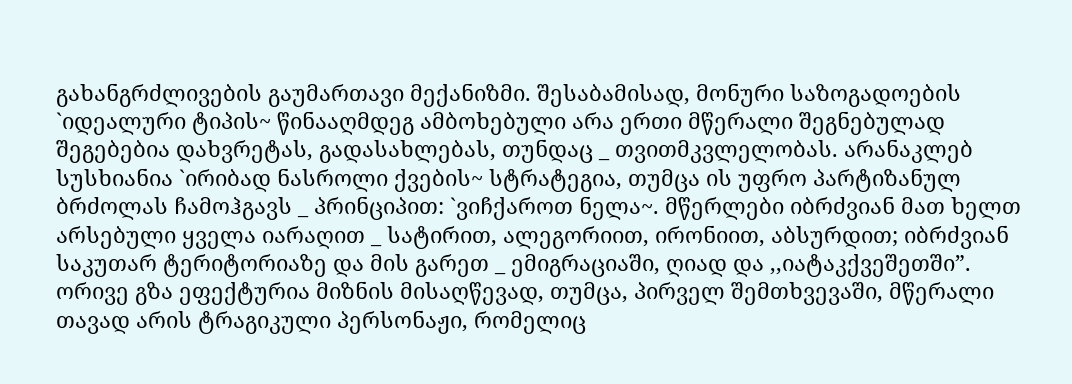გახანგრძლივების გაუმართავი მექანიზმი. შესაბამისად, მონური საზოგადოების `იდეალური ტიპის~ წინააღმდეგ ამბოხებული არა ერთი მწერალი შეგნებულად შეგებებია დახვრეტას, გადასახლებას, თუნდაც _ თვითმკვლელობას. არანაკლებ სუსხიანია `ირიბად ნასროლი ქვების~ სტრატეგია, თუმცა ის უფრო პარტიზანულ ბრძოლას ჩამოჰგავს _ პრინციპით: `ვიჩქაროთ ნელა~. მწერლები იბრძვიან მათ ხელთ არსებული ყველა იარაღით _ სატირით, ალეგორიით, ირონიით, აბსურდით; იბრძვიან საკუთარ ტერიტორიაზე და მის გარეთ _ ემიგრაციაში, ღიად და ,,იატაკქვეშეთში”. ორივე გზა ეფექტურია მიზნის მისაღწევად, თუმცა, პირველ შემთხვევაში, მწერალი თავად არის ტრაგიკული პერსონაჟი, რომელიც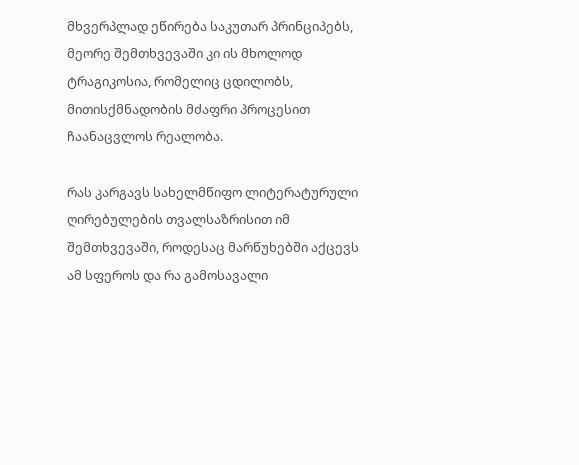მხვერპლად ეწირება საკუთარ პრინციპებს, მეორე შემთხვევაში კი ის მხოლოდ ტრაგიკოსია, რომელიც ცდილობს, მითისქმნადობის მძაფრი პროცესით ჩაანაცვლოს რეალობა.

რას კარგავს სახელმწიფო ლიტერატურული ღირებულების თვალსაზრისით იმ შემთხვევაში, როდესაც მარწუხებში აქცევს ამ სფეროს და რა გამოსავალი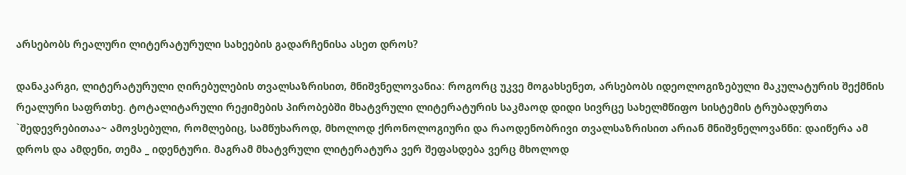არსებობს რეალური ლიტერატურული სახეების გადარჩენისა ასეთ დროს?

დანაკარგი, ლიტერატურული ღირებულების თვალსაზრისით, მნიშვნელოვანია: როგორც უკვე მოგახსენეთ, არსებობს იდეოლოგიზებული მაკულატურის შექმნის რეალური საფრთხე. ტოტალიტარული რეჟიმების პირობებში მხატვრული ლიტერატურის საკმაოდ დიდი სივრცე სახელმწიფო სისტემის ტრუბადურთა `შედევრებითაა~ ამოვსებული, რომლებიც, სამწუხაროდ, მხოლოდ ქრონოლოგიური და რაოდენობრივი თვალსაზრისით არიან მნიშვნელოვანნი: დაიწერა ამ დროს და ამდენი, თემა _ იდენტური. მაგრამ მხატვრული ლიტერატურა ვერ შეფასდება ვერც მხოლოდ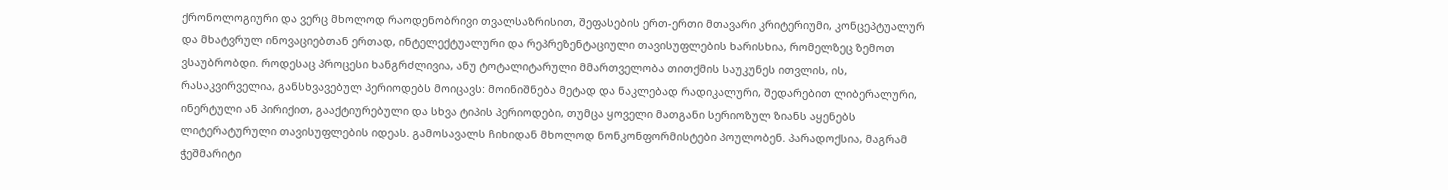ქრონოლოგიური და ვერც მხოლოდ რაოდენობრივი თვალსაზრისით, შეფასების ერთ-ერთი მთავარი კრიტერიუმი, კონცეპტუალურ და მხატვრულ ინოვაციებთან ერთად, ინტელექტუალური და რეპრეზენტაციული თავისუფლების ხარისხია, რომელზეც ზემოთ ვსაუბრობდი. როდესაც პროცესი ხანგრძლივია, ანუ ტოტალიტარული მმართველობა თითქმის საუკუნეს ითვლის, ის, რასაკვირველია, განსხვავებულ პერიოდებს მოიცავს: მოინიშნება მეტად და ნაკლებად რადიკალური, შედარებით ლიბერალური, ინერტული ან პირიქით, გააქტიურებული და სხვა ტიპის პერიოდები, თუმცა ყოველი მათგანი სერიოზულ ზიანს აყენებს ლიტერატურული თავისუფლების იდეას. გამოსავალს ჩიხიდან მხოლოდ ნონკონფორმისტები პოულობენ. პარადოქსია, მაგრამ ჭეშმარიტი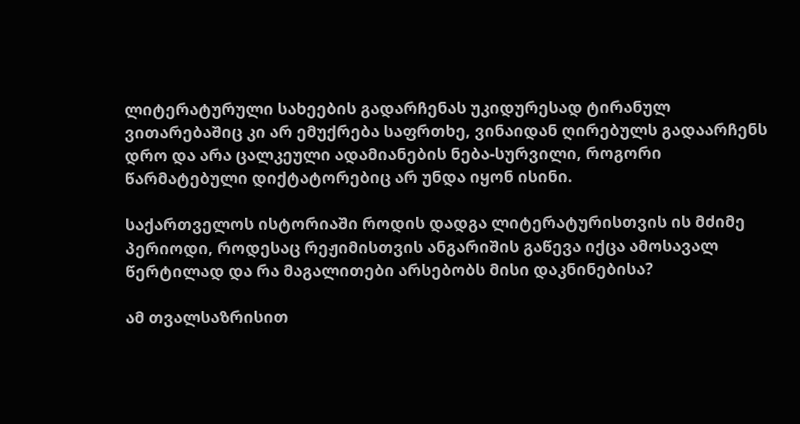ლიტერატურული სახეების გადარჩენას უკიდურესად ტირანულ ვითარებაშიც კი არ ემუქრება საფრთხე, ვინაიდან ღირებულს გადაარჩენს დრო და არა ცალკეული ადამიანების ნება-სურვილი, როგორი წარმატებული დიქტატორებიც არ უნდა იყონ ისინი.

საქართველოს ისტორიაში როდის დადგა ლიტერატურისთვის ის მძიმე პერიოდი, როდესაც რეჟიმისთვის ანგარიშის გაწევა იქცა ამოსავალ წერტილად და რა მაგალითები არსებობს მისი დაკნინებისა?

ამ თვალსაზრისით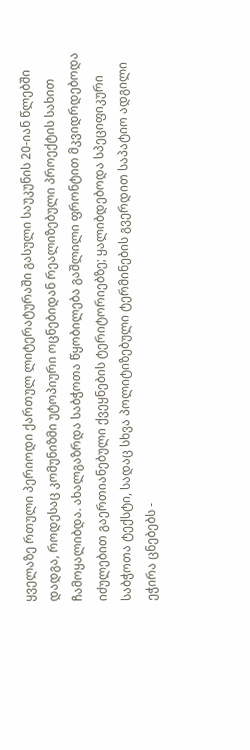ყველაზე რთული პერიოდი ქართულ ლიტერატურაში გასული საუკუნის 20-იან წლებში დადგა, როდესაც კომუნიზმი უტოპიური ოცნებიდან რეალიზებული პროექტის სახით ჩამოყალიბდა. ახალგაზრდა საბჭოთა წყობილება გაშლილი ფრონტით მკვიდრდებოდა იძულებით გაერთიანებული ქვეყნების ტერიტორიებზე; ყალიბდებოდა სპეციფიკური საბჭოთა ტექსტი, სადაც სხვა პოლიტიზებული ტერმინების გვერდით საპატიო ადგილი ეჭირა ცნებებს -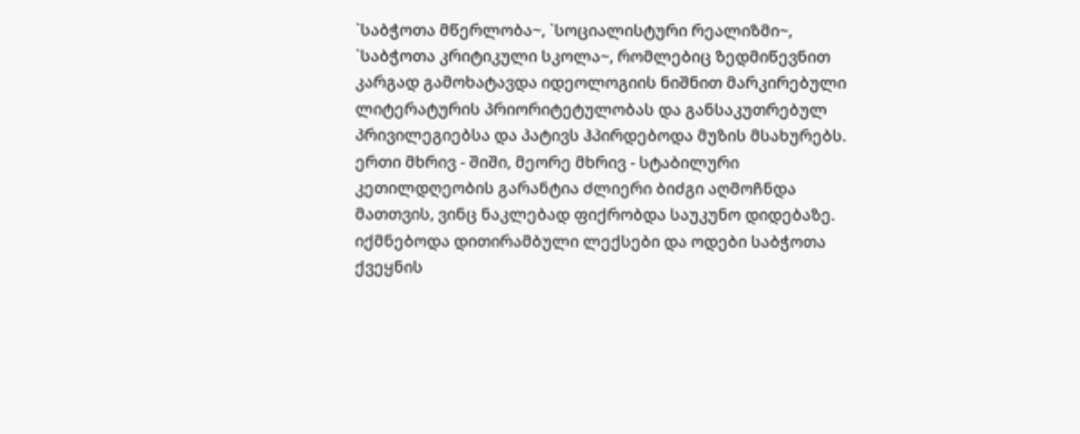`საბჭოთა მწერლობა~, `სოციალისტური რეალიზმი~, `საბჭოთა კრიტიკული სკოლა~, რომლებიც ზედმიწევნით კარგად გამოხატავდა იდეოლოგიის ნიშნით მარკირებული ლიტერატურის პრიორიტეტულობას და განსაკუთრებულ პრივილეგიებსა და პატივს ჰპირდებოდა მუზის მსახურებს. ერთი მხრივ - შიში, მეორე მხრივ - სტაბილური კეთილდღეობის გარანტია ძლიერი ბიძგი აღმოჩნდა მათთვის, ვინც ნაკლებად ფიქრობდა საუკუნო დიდებაზე. იქმნებოდა დითირამბული ლექსები და ოდები საბჭოთა ქვეყნის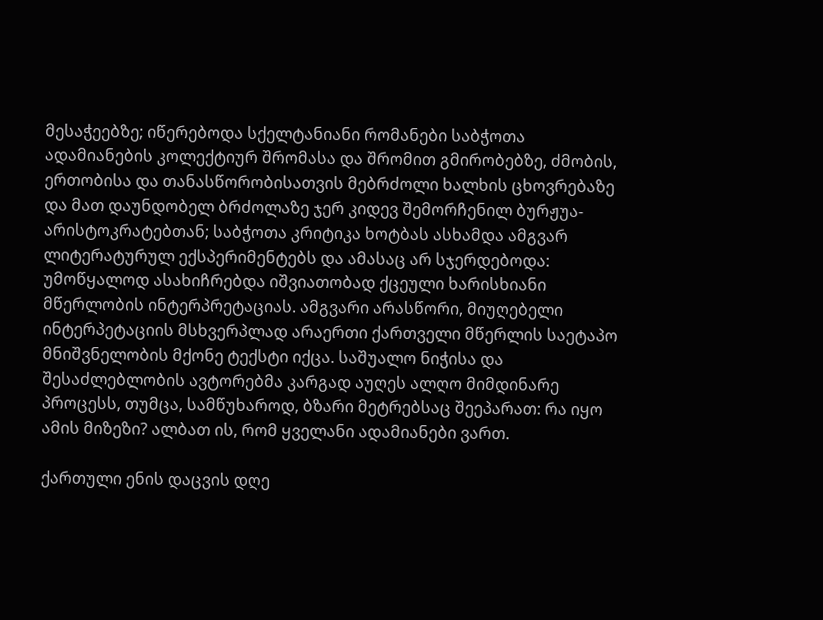მესაჭეებზე; იწერებოდა სქელტანიანი რომანები საბჭოთა ადამიანების კოლექტიურ შრომასა და შრომით გმირობებზე, ძმობის, ერთობისა და თანასწორობისათვის მებრძოლი ხალხის ცხოვრებაზე და მათ დაუნდობელ ბრძოლაზე ჯერ კიდევ შემორჩენილ ბურჟუა-არისტოკრატებთან; საბჭოთა კრიტიკა ხოტბას ასხამდა ამგვარ ლიტერატურულ ექსპერიმენტებს და ამასაც არ სჯერდებოდა: უმოწყალოდ ასახიჩრებდა იშვიათობად ქცეული ხარისხიანი მწერლობის ინტერპრეტაციას. ამგვარი არასწორი, მიუღებელი ინტერპეტაციის მსხვერპლად არაერთი ქართველი მწერლის საეტაპო მნიშვნელობის მქონე ტექსტი იქცა. საშუალო ნიჭისა და შესაძლებლობის ავტორებმა კარგად აუღეს ალღო მიმდინარე პროცესს, თუმცა, სამწუხაროდ, ბზარი მეტრებსაც შეეპარათ: რა იყო ამის მიზეზი? ალბათ ის, რომ ყველანი ადამიანები ვართ.

ქართული ენის დაცვის დღე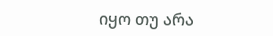იყო თუ არა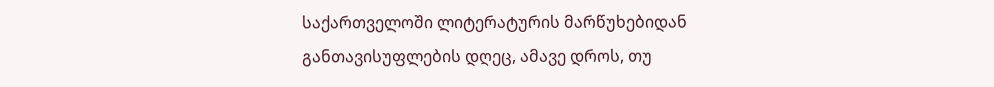საქართველოში ლიტერატურის მარწუხებიდან განთავისუფლების დღეც, ამავე დროს, თუ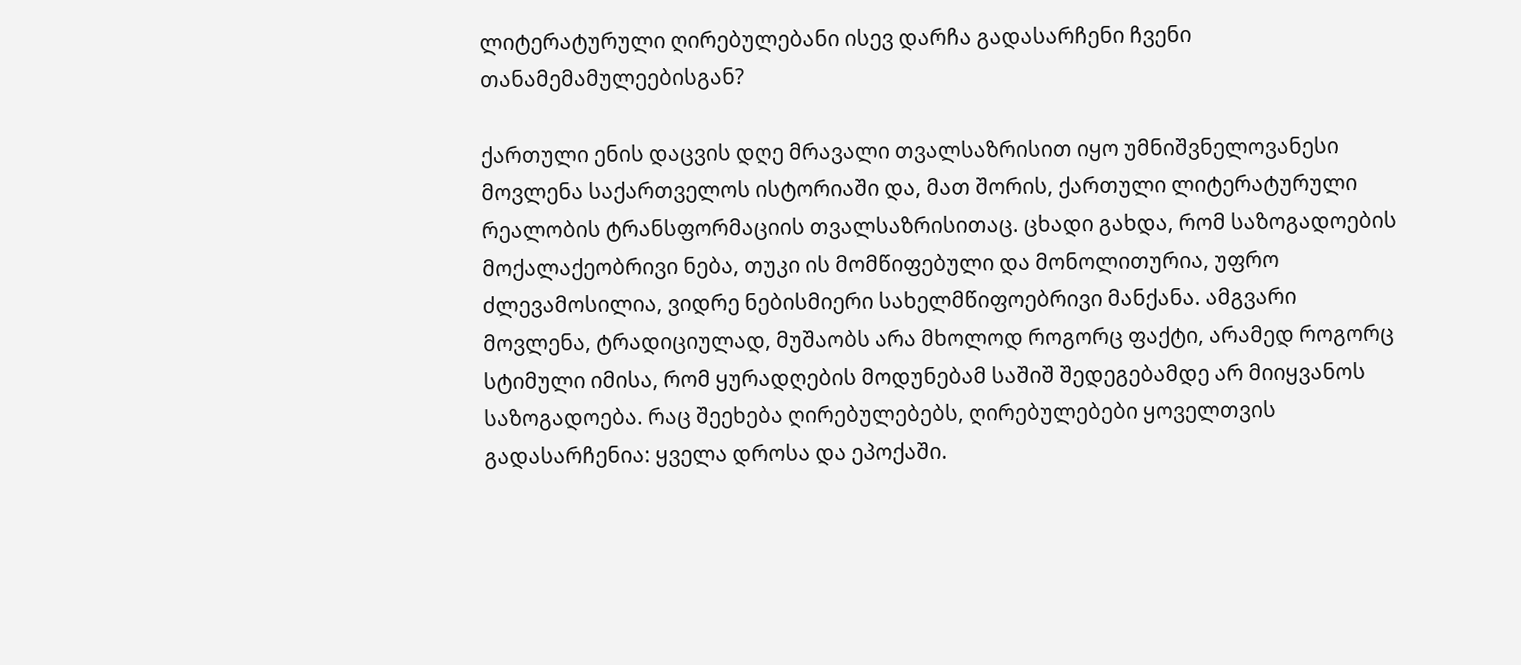ლიტერატურული ღირებულებანი ისევ დარჩა გადასარჩენი ჩვენი თანამემამულეებისგან?

ქართული ენის დაცვის დღე მრავალი თვალსაზრისით იყო უმნიშვნელოვანესი მოვლენა საქართველოს ისტორიაში და, მათ შორის, ქართული ლიტერატურული რეალობის ტრანსფორმაციის თვალსაზრისითაც. ცხადი გახდა, რომ საზოგადოების მოქალაქეობრივი ნება, თუკი ის მომწიფებული და მონოლითურია, უფრო ძლევამოსილია, ვიდრე ნებისმიერი სახელმწიფოებრივი მანქანა. ამგვარი მოვლენა, ტრადიციულად, მუშაობს არა მხოლოდ როგორც ფაქტი, არამედ როგორც სტიმული იმისა, რომ ყურადღების მოდუნებამ საშიშ შედეგებამდე არ მიიყვანოს საზოგადოება. რაც შეეხება ღირებულებებს, ღირებულებები ყოველთვის გადასარჩენია: ყველა დროსა და ეპოქაში.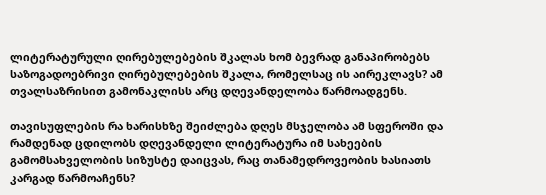ლიტერატურული ღირებულებების შკალას ხომ ბევრად განაპირობებს საზოგადოებრივი ღირებულებების შკალა, რომელსაც ის აირეკლავს? ამ თვალსაზრისით გამონაკლისს არც დღევანდელობა წარმოადგენს.

თავისუფლების რა ხარისხზე შეიძლება დღეს მსჯელობა ამ სფეროში და რამდენად ცდილობს დღევანდელი ლიტერატურა იმ სახეების გამომსახველობის სიზუსტე დაიცვას, რაც თანამედროვეობის ხასიათს კარგად წარმოაჩენს?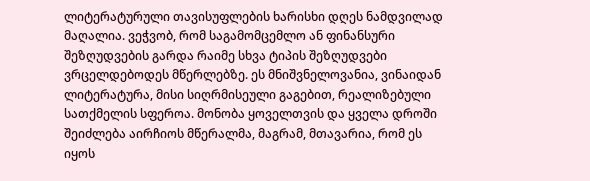ლიტერატურული თავისუფლების ხარისხი დღეს ნამდვილად მაღალია. ვეჭვობ, რომ საგამომცემლო ან ფინანსური შეზღუდვების გარდა რაიმე სხვა ტიპის შეზღუდვები ვრცელდებოდეს მწერლებზე. ეს მნიშვნელოვანია, ვინაიდან ლიტერატურა, მისი სიღრმისეული გაგებით, რეალიზებული სათქმელის სფეროა. მონობა ყოველთვის და ყველა დროში შეიძლება აირჩიოს მწერალმა, მაგრამ, მთავარია, რომ ეს იყოს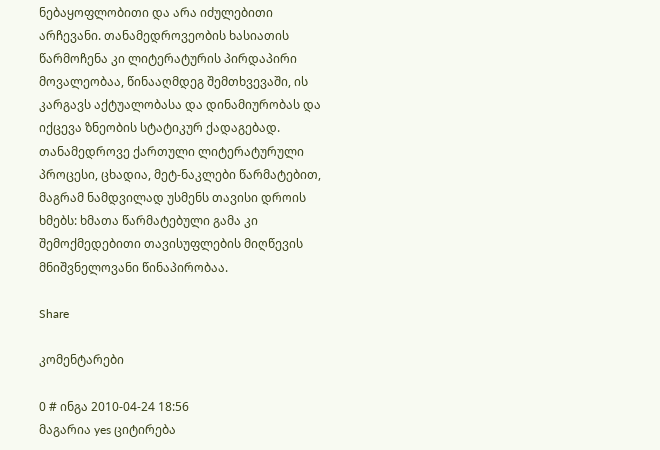ნებაყოფლობითი და არა იძულებითი არჩევანი. თანამედროვეობის ხასიათის წარმოჩენა კი ლიტერატურის პირდაპირი მოვალეობაა, წინააღმდეგ შემთხვევაში, ის კარგავს აქტუალობასა და დინამიურობას და იქცევა ზნეობის სტატიკურ ქადაგებად. თანამედროვე ქართული ლიტერატურული პროცესი, ცხადია, მეტ-ნაკლები წარმატებით, მაგრამ ნამდვილად უსმენს თავისი დროის ხმებს: ხმათა წარმატებული გამა კი შემოქმედებითი თავისუფლების მიღწევის მნიშვნელოვანი წინაპირობაა.

Share

კომენტარები

0 # ინგა 2010-04-24 18:56
მაგარია yes ციტირება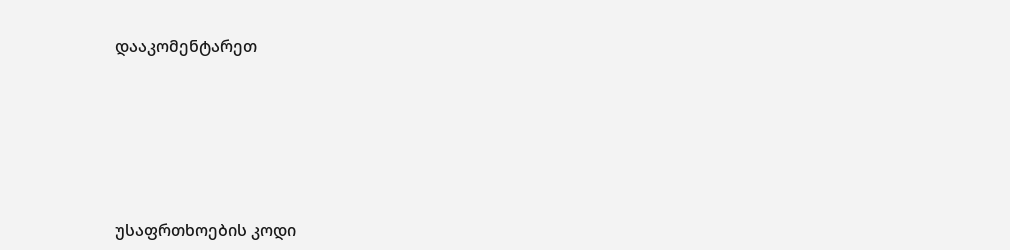დააკომენტარეთ






უსაფრთხოების კოდი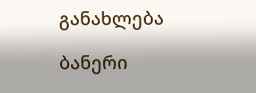განახლება

ბანერი